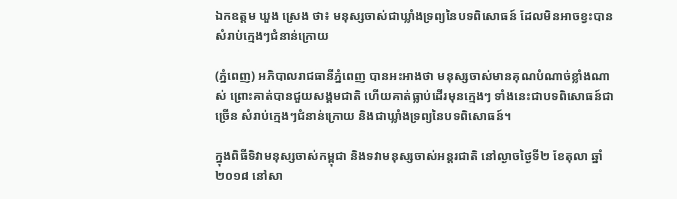ឯកឧត្តម ឃួង ស្រេង ថា៖ មនុស្សចាស់ជាឃ្លាំងទ្រព្យនៃបទពិសោធន៍ ដែលមិនអាចខ្វះបាន សំរាប់ក្មេងៗជំនាន់ក្រោយ

(ភ្នំពេញ) អភិបាលរាជធានីភ្នំពេញ បានអះអាងថា មនុស្សចាស់មានគុណបំណាច់ខ្លាំងណាស់ ព្រោះគាត់បានជួយសង្គមជាតិ ហើយគាត់ធ្លាប់ដើរមុនក្មេងៗ ទាំងនេះជាបទពិសោធន៍ជាច្រើន សំរាប់ក្មេងៗជំនាន់ក្រោយ និងជាឃ្លាំងទ្រព្យនៃបទពិសោធន៍។

ក្នុងពិធីទិវាមនុស្សចាស់កម្ពុជា និងទវាមនុស្សចាស់អន្តរជាតិ នៅល្ងាចថ្ងៃទី២ ខែតុលា ឆ្នាំ២០១៨ នៅសា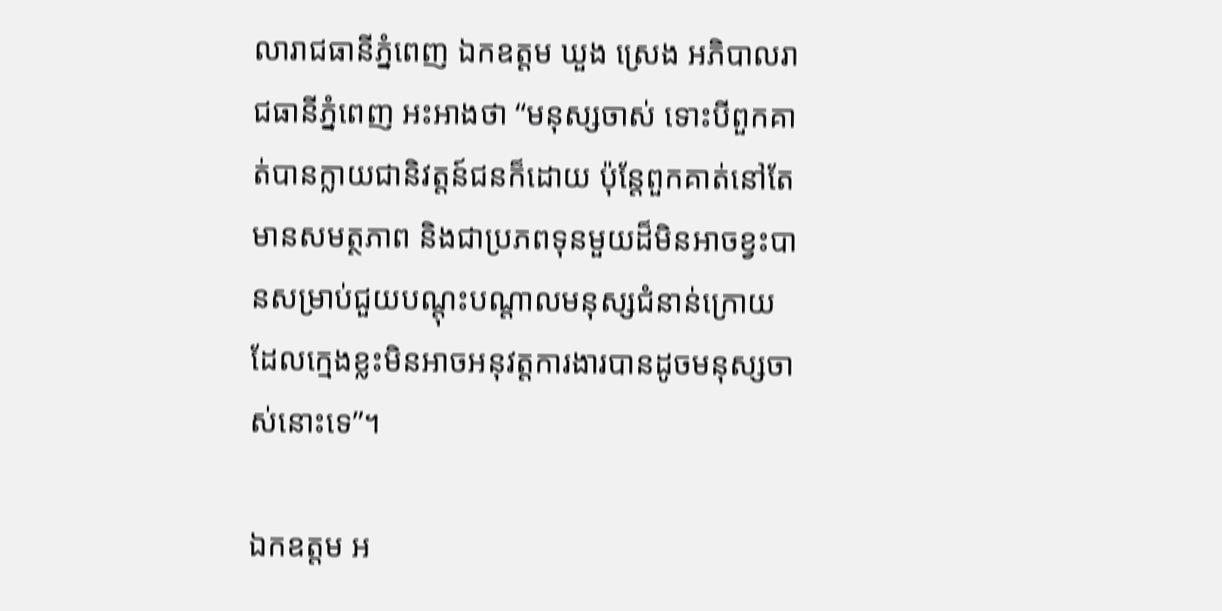លារាជធានីភ្នំពេញ ឯកឧត្តម ឃួង ស្រេង អភិបាលរាជធានីភ្នំពេញ អះអាងថា “មនុស្សចាស់ ទោះបីពួកគាត់បានក្លាយជានិវត្តន៍ជនក៏ដោយ ប៉ុន្តែពួកគាត់នៅតែមានសមត្ថភាព និងជាប្រភពទុនមួយដ៏មិនអាចខ្វះបានសម្រាប់ជួយបណ្តុះបណ្តាលមនុស្សជំនាន់ក្រោយ ដែលក្មេងខ្លះមិនអាចអនុវត្តការងារបានដូចមនុស្សចាស់នោះទេ”។

ឯកឧត្តម អ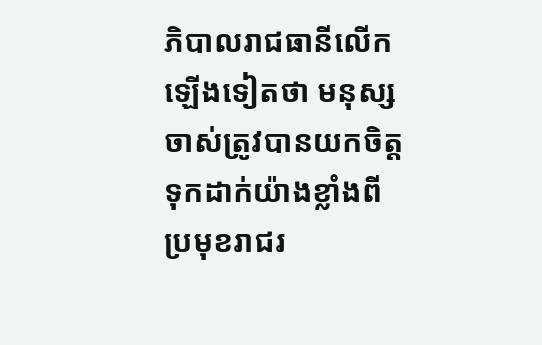ភិបាលរាជធានីលើកឡើងទៀតថា មនុស្សចាស់ត្រូវបានយកចិត្តទុកដាក់យ៉ាងខ្លាំងពីប្រមុខរាជរ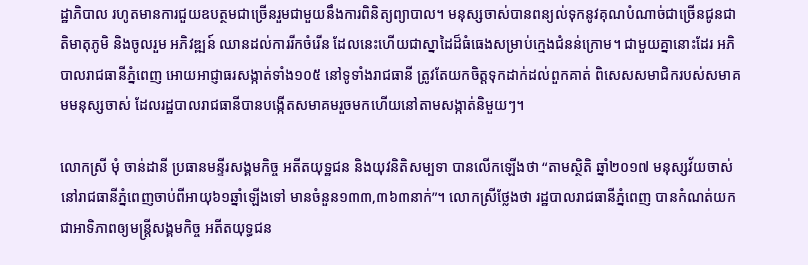ដ្ឋាភិបាល រហូតមានការជួយឧបត្ថមជាច្រើនរួមជាមួយនឹងការពិនិត្យព្យាបាល។ មនុស្សចាស់បានពន្យល់ទុកនូវគុណបំណាច់ជាច្រើនជូនជាតិមាតុភូមិ និងចូលរួម អភិវឌ្ឍន៍ ឈានដល់ការរីកចំរើន ដែលនេះហើយជាស្នាដៃដ៏ធំធេងសម្រាប់ក្មេងជំនន់ក្រោម។ ជាមួយគ្នានោះដែរ អភិបាលរាជធានីភ្នំពេញ អោយអាជ្ញាធរសង្កាត់ទាំង១០៥ នៅទូទាំងរាជធានី ត្រូវតែយកចិត្តទុកដាក់ដល់ពួកគាត់ ពិសេសសមាជិករបស់សមាគមមនុស្សចាស់ ដែលរដ្ឋបាលរាជធានីបានបង្កើតសមាគមរួចមកហើយនៅតាមសង្កាត់និមួយៗ។

លោកស្រី មុំ ចាន់ដានី ប្រធានមន្ទីរសង្គមកិច្ច អតីតយុទ្ឋជន និងយុវនិតិសម្បទា បានលើកឡើងថា “តាមស្ថិតិ ឆ្នាំ២០១៧ មនុស្សវ័យចាស់នៅរាជធានីភ្នំពេញចាប់ពីអាយុ៦១ឆ្នាំឡើងទៅ មានចំនួន១៣៣,៣៦៣នាក់”។ លោកស្រីថ្លែងថា រដ្ឋបាលរាជធានីភ្នំពេញ បានកំណត់យកជាអាទិភាពឲ្យមន្ត្រីសង្គមកិច្ច អតីតយុទ្ធជន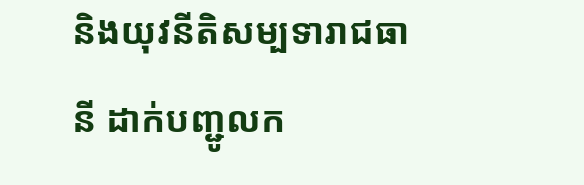និងយុវនីតិសម្បទារាជធានី ដាក់បញ្ជូលក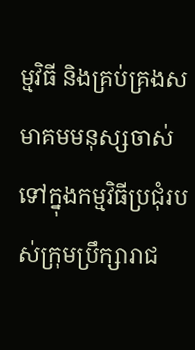ម្មវិធី និងគ្រប់គ្រងសមាគមមនុស្សចាស់ ទៅក្នុងកម្មវិធីប្រជុំរបស់ក្រុមប្រឹក្សារាជ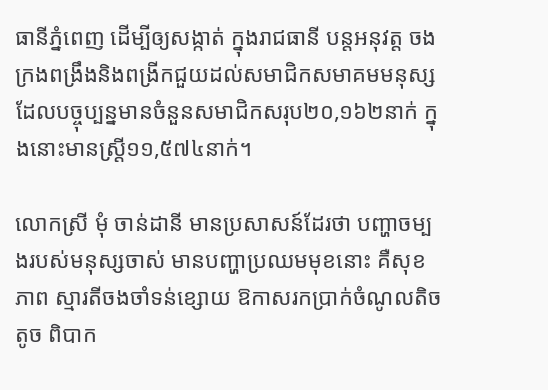ធានីភ្នំពេញ ដើម្បីឲ្យសង្កាត់ ក្នុងរាជធានី បន្តអនុវត្ត ចងក្រងពង្រឹងនិងពង្រីកជួយដល់សមាជិកសមាគមមនុស្ស ដែលបច្ចុប្បន្នមានចំនួនសមាជិកសរុប២០,១៦២នាក់ ក្នុងនោះមានស្រ្តី១១,៥៧៤នាក់។

លោកស្រី មុំ ចាន់ដានី មានប្រសាសន៍ដែរថា បញ្ហាចម្បងរបស់មនុស្សចាស់ មានបញ្ហាប្រឈមមុខនោះ គឺសុខភាព ស្មារតីចងចាំទន់ខ្សោយ ឱកាសរកប្រាក់ចំណូលតិចតូច ពិបាក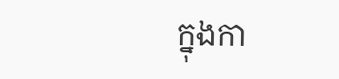ក្នុងកា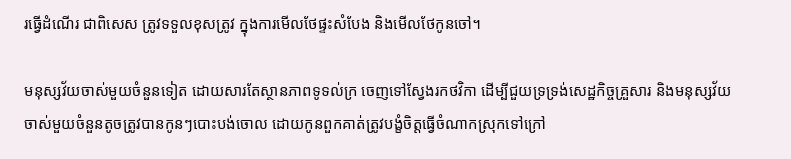រធ្វើដំណើរ ជាពិសេស ត្រូវទទួលខុសត្រូវ ក្នុងការមើលថែផ្ទះសំបែង និងមើលថែកូនចៅ។

មនុស្សវ័យចាស់មួយចំនួនទៀត ដោយសារតែស្ថានភាពទូទល់ក្រ ចេញទៅស្វែងរកថវិកា ដើម្បីជួយទ្រទ្រង់សេដ្ឋកិច្ចគ្រួសារ និងមនុស្សវ័យចាស់មួយចំនួនតូចត្រូវបានកូនៗបោះបង់ចោល ដោយកូនពួកគាត់ត្រូវបង្ខំចិត្តធ្វើចំណាកស្រុកទៅក្រៅ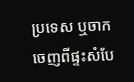ប្រទេស ឬចាកចេញពីផ្ទះសំបែ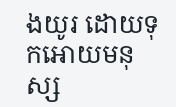ងយូរ ដោយទុកអោយមនុស្ស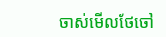ចាស់មើលថែចៅ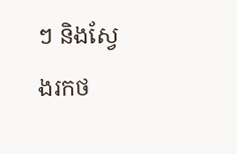ៗ និងស្វែងរកថ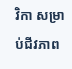វិកា សម្រាប់ជីវភាព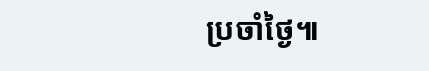ប្រចាំថ្ងៃ៕